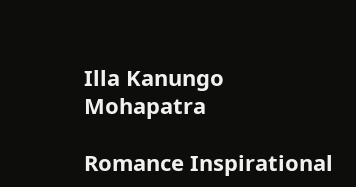Illa Kanungo Mohapatra

Romance Inspirational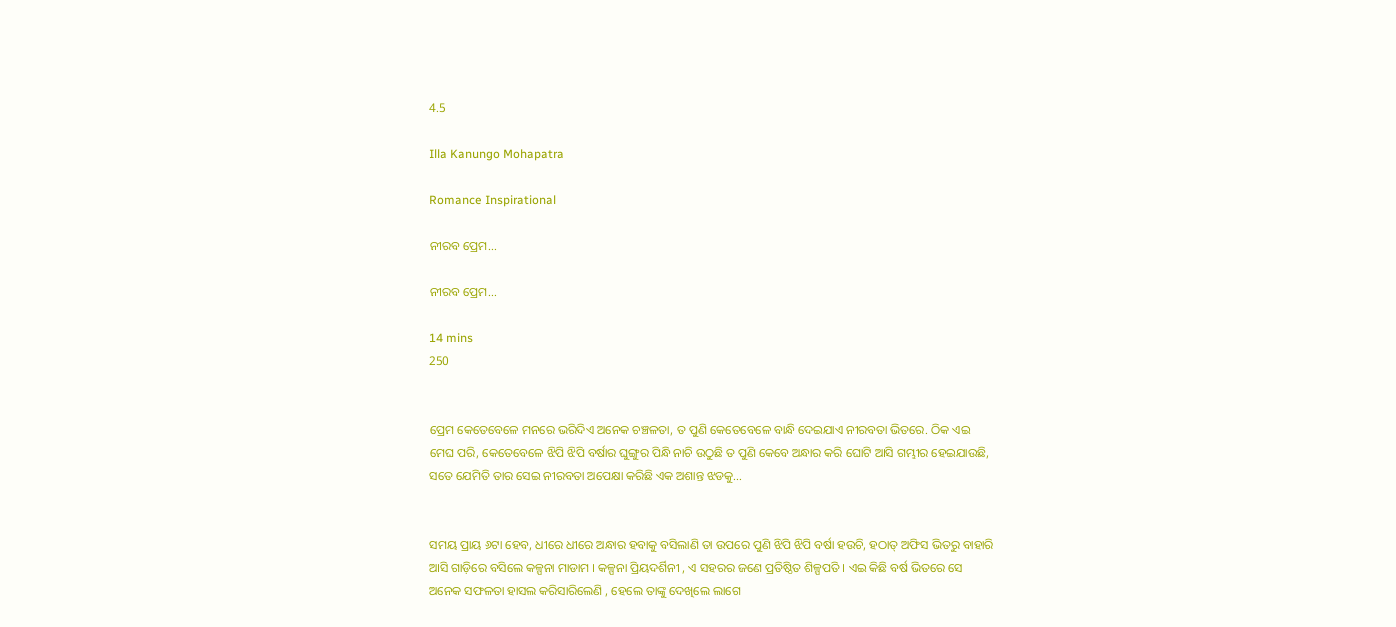4.5

Illa Kanungo Mohapatra

Romance Inspirational

ନୀରବ ପ୍ରେମ...

ନୀରବ ପ୍ରେମ...

14 mins
250


ପ୍ରେମ କେତେବେଳେ ମନରେ ଭରିଦିଏ ଅନେକ ଚଞ୍ଚଳତା, ତ ପୁଣି କେତେବେଳେ ବାନ୍ଧି ଦେଇଯାଏ ନୀରବତା ଭିତରେ. ଠିକ ଏଇ ମେଘ ପରି, କେତେବେଳେ ଝିପି ଝିପି ବର୍ଷାର ଘୁଙ୍ଗୁର ପିନ୍ଧି ନାଚି ଉଠୁଛି ତ ପୁଣି କେବେ ଅନ୍ଧାର କରି ଘୋଟି ଆସି ଗମ୍ଭୀର ହେଇଯାଉଛି, ସତେ ଯେମିତି ତାର ସେଇ ନୀରବତା ଅପେକ୍ଷା କରିଛି ଏକ ଅଶାନ୍ତ ଝଡକୁ...


ସମୟ ପ୍ରାୟ ୬ଟା ହେବ, ଧୀରେ ଧୀରେ ଅନ୍ଧାର ହବାକୁ ବସିଲାଣି ତା ଉପରେ ପୁଣି ଝିପି ଝିପି ବର୍ଷା ହଉଚି, ହଠାତ୍ ଅଫିସ ଭିତରୁ ବାହାରି ଆସି ଗାଡ଼ିରେ ବସିଲେ କଳ୍ପନା ମାଡାମ । କଳ୍ପନା ପ୍ରିୟଦର୍ଶିନୀ , ଏ ସହରର ଜଣେ ପ୍ରତିଷ୍ଠିତ ଶିଳ୍ପପତି । ଏଇ କିଛି ବର୍ଷ ଭିତରେ ସେ ଅନେକ ସଫଳତା ହାସଲ କରିସାରିଲେଣି , ହେଲେ ତାଙ୍କୁ ଦେଖିଲେ ଲାଗେ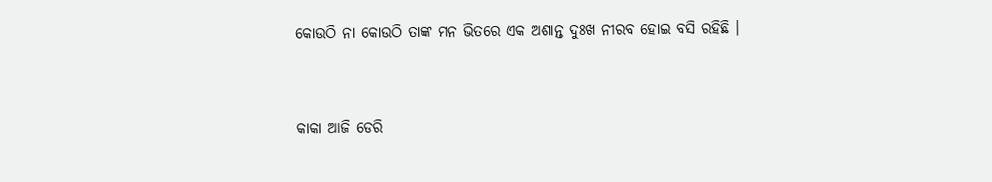କୋଉଠି ନା କୋଉଠି ତାଙ୍କ ମନ ଭିତରେ ଏକ ଅଶାନ୍ତ ଦୁଃଖ ନୀରବ ହୋଇ ବସି ରହିଛି ।


କାକା ଆଜି ଡେରି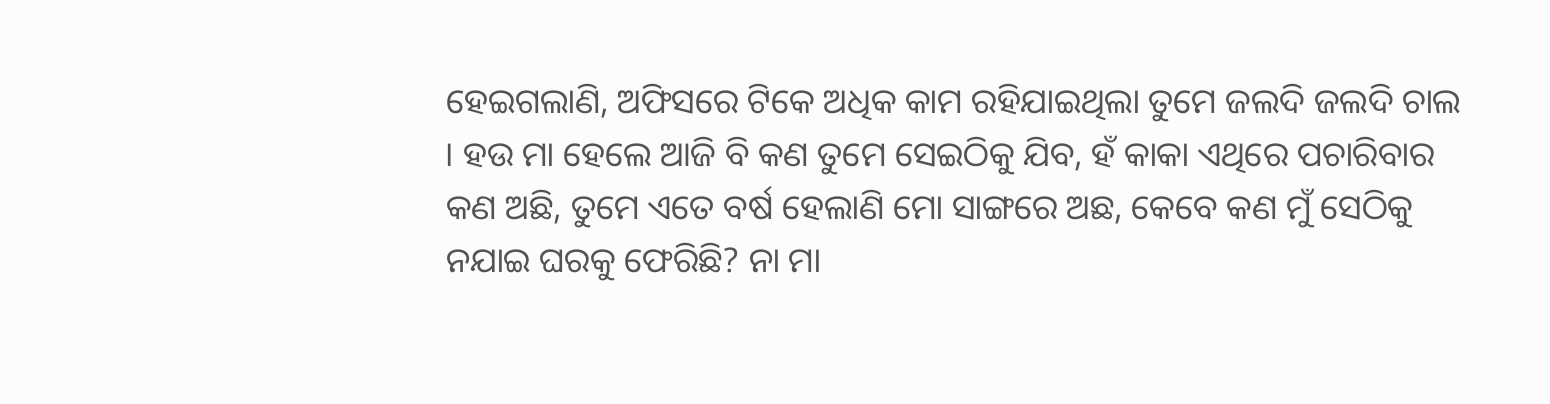ହେଇଗଲାଣି, ଅଫିସରେ ଟିକେ ଅଧିକ କାମ ରହିଯାଇଥିଲା ତୁମେ ଜଲଦି ଜଲଦି ଚାଲ । ହଉ ମା ହେଲେ ଆଜି ବି କଣ ତୁମେ ସେଇଠିକୁ ଯିବ, ହଁ କାକା ଏଥିରେ ପଚାରିବାର କଣ ଅଛି, ତୁମେ ଏତେ ବର୍ଷ ହେଲାଣି ମୋ ସାଙ୍ଗରେ ଅଛ, କେବେ କଣ ମୁଁ ସେଠିକୁ ନଯାଇ ଘରକୁ ଫେରିଛି? ନା ମା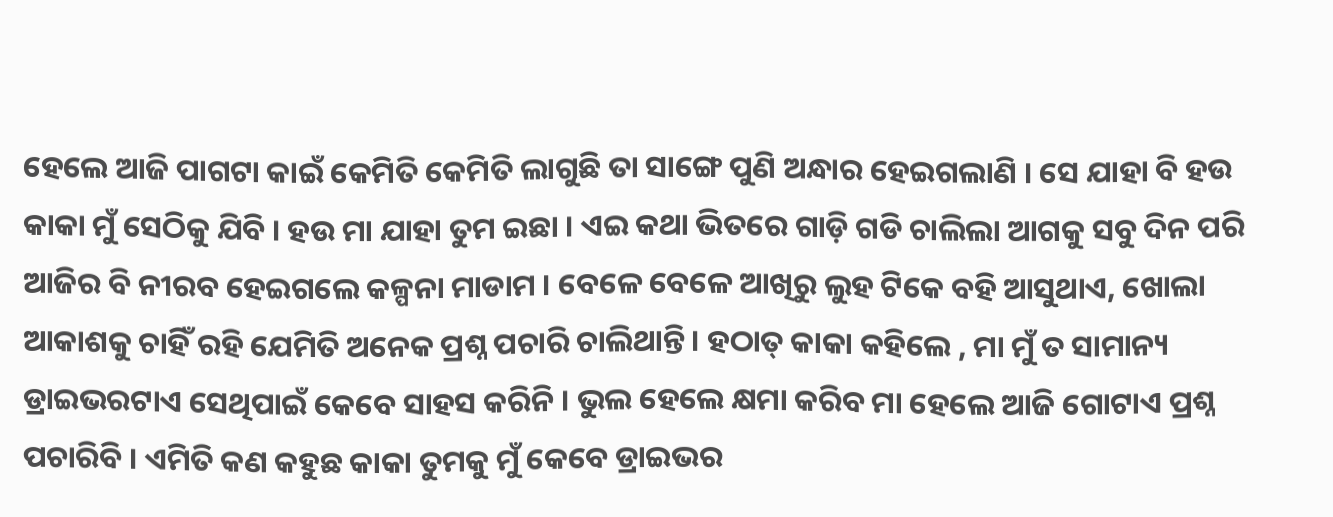ହେଲେ ଆଜି ପାଗଟା କାଇଁ କେମିତି କେମିତି ଲାଗୁଛି ତା ସାଙ୍ଗେ ପୁଣି ଅନ୍ଧାର ହେଇଗଲାଣି । ସେ ଯାହା ବି ହଉ କାକା ମୁଁ ସେଠିକୁ ଯିବି । ହଉ ମା ଯାହା ତୁମ ଇଛା । ଏଇ କଥା ଭିତରେ ଗାଡ଼ି ଗଡି ଚାଲିଲା ଆଗକୁ ସବୁ ଦିନ ପରି ଆଜିର ବି ନୀରବ ହେଇଗଲେ କଳ୍ପନା ମାଡାମ । ବେଳେ ବେଳେ ଆଖିରୁ ଲୁହ ଟିକେ ବହି ଆସୁଥାଏ, ଖୋଲା ଆକାଶକୁ ଚାହିଁ ରହି ଯେମିତି ଅନେକ ପ୍ରଶ୍ନ ପଚାରି ଚାଲିଥାନ୍ତି । ହଠାତ୍ କାକା କହିଲେ , ମା ମୁଁ ତ ସାମାନ୍ୟ ଡ୍ରାଇଭରଟାଏ ସେଥିପାଇଁ କେବେ ସାହସ କରିନି । ଭୁଲ ହେଲେ କ୍ଷମା କରିବ ମା ହେଲେ ଆଜି ଗୋଟାଏ ପ୍ରଶ୍ନ ପଚାରିବି । ଏମିତି କଣ କହୁଛ କାକା ତୁମକୁ ମୁଁ କେବେ ଡ୍ରାଇଭର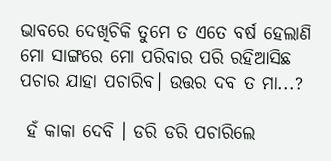ଭାବରେ ଦେଖିଚିକି ତୁମେ ତ ଏତେ ବର୍ଷ ହେଲାଣି ମୋ ସାଙ୍ଗରେ ମୋ ପରିବାର ପରି ରହିଆସିଛ ପଚାର ଯାହା ପଚାରିବ। ଉତ୍ତର ଦବ ତ ମା...?

 ହଁ କାକା ଦେବି । ଡରି ଡରି ପଚାରିଲେ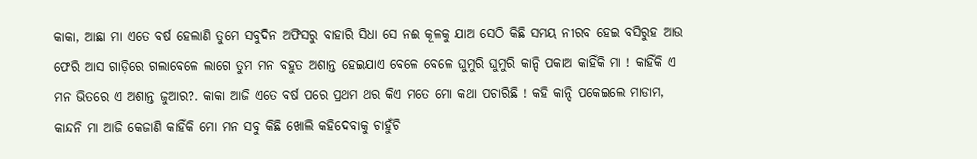କାକା, ଆଛା ମା ଏତେ ବର୍ଷ ହେଲାଣି ତୁମେ ସବୁଦିନ ଅଫିସରୁ ବାହାରି ସିଧା ସେ ନଈ କୂଳକୁ ଯାଅ ସେଠି କିଛି ସମୟ ନୀରବ ହେଇ ବସିରୁହ ଆଉ ଫେରି ଆସ ଗାଡ଼ିରେ ଗଲାବେଳେ ଲାଗେ ତୁମ ମନ ବହୁତ ଅଶାନ୍ତ ହେଇଯାଏ ବେଳେ ବେଳେ ଘୁମୁରି ଘୁମୁରି କାନ୍ଦି ପକାଅ କାହିଁକି ମା ! କାହିଁକି ଏ ମନ ଭିତରେ ଏ ଅଶାନ୍ତ ଜୁଆର?. କାକା ଆଜି ଏତେ ବର୍ଷ ପରେ ପ୍ରଥମ ଥର କିଏ ମତେ ମୋ କଥା ପଚାରିଛି ! କହି କାନ୍ଦି ପକେଇଲେ ମାଡାମ, କାନ୍ଦନି ମା ଆଜି କେଜାଣି କାହିଁକି ମୋ ମନ ସବୁ କିଛି ଖୋଲି କହିଦେବାକୁ ଚାହୁଁଚି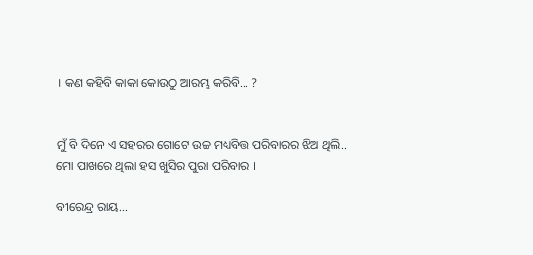। କଣ କହିବି କାକା କୋଉଠୁ ଆରମ୍ଭ କରିବି... ?


ମୁଁ ବି ଦିନେ ଏ ସହରର ଗୋଟେ ଉଚ୍ଚ ମଧ୍ୟବିତ୍ତ ପରିବାରର ଝିଅ ଥିଲି.. ମୋ ପାଖରେ ଥିଲା ହସ ଖୁସିର ପୁରା ପରିବାର ।

ବୀରେନ୍ଦ୍ର ରାୟ...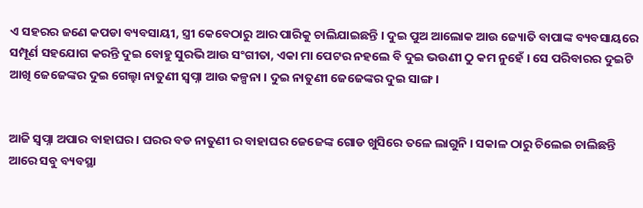ଏ ସହରର ଜଣେ କପଡା ବ୍ୟବସାୟୀ, ସ୍ତ୍ରୀ କେବେଠାରୁ ଆର ପାରିକୁ ଚାଲିଯାଇଛନ୍ତି । ଦୁଇ ପୁଅ ଆଲୋକ ଆଉ ଜ୍ୟୋତି ବାପାଙ୍କ ବ୍ୟବସାୟରେ ସମ୍ପୂର୍ଣ ସହଯୋଗ କରନ୍ତି ଦୁଇ ବୋହୁ ସୁରଭି ଆଉ ସଂଗୀତା, ଏକା ମା ପେଟର ନହଲେ ବି ଦୁଇ ଭଉଣୀ ଠୁ କମ ନୁହେଁ । ସେ ପରିବାରର ଦୁଇଟି ଆଖି ଜେଜେଙ୍କର ଦୁଇ ଗେଲ୍ହା ନାତୁଣୀ ସ୍ୱପ୍ନା ଆଉ କଳ୍ପନା । ଦୁଇ ନାତୁଣୀ ଜେଜେଙ୍କର ଦୁଇ ସାଙ୍ଗ ।


ଆଜି ସ୍ୱପ୍ନା ଅପାର ବାହାଘର । ଘରର ବଡ ନାତୁଣୀ ର ବାହାଘର ଜେଜେଙ୍କ ଗୋଡ ଖୁସିରେ ତଳେ ଲାଗୁନି । ସକାଳ ଠାରୁ ଚିଲେଇ ଚାଲିଛନ୍ତି ଆରେ ସବୁ ବ୍ୟବସ୍ଥା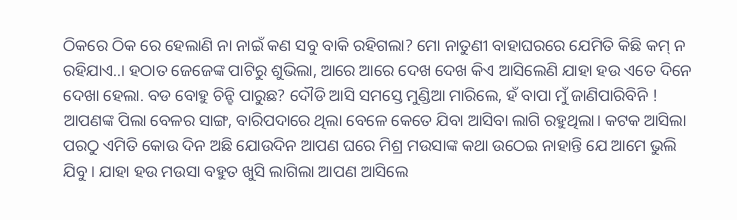ଠିକରେ ଠିକ ରେ ହେଲାଣି ନା ନାଇଁ କଣ ସବୁ ବାକି ରହିଗଲା? ମୋ ନାତୁଣୀ ବାହାଘରରେ ଯେମିତି କିଛି କମ୍ ନ ରହିଯାଏ..। ହଠାତ ଜେଜେଙ୍କ ପାଟିରୁ ଶୁଭିଲା, ଆରେ ଆରେ ଦେଖ ଦେଖ କିଏ ଆସିଲେଣି ଯାହା ହଉ ଏତେ ଦିନେ ଦେଖା ହେଲା. ବଡ ବୋହୁ ଚିନ୍ହି ପାରୁଛ? ଦୌଡି ଆସି ସମସ୍ତେ ମୁଣ୍ଡିଆ ମାରିଲେ, ହଁ ବାପା ମୁଁ ଜାଣିପାରିବିନି ! ଆପଣଙ୍କ ପିଲା ବେଳର ସାଙ୍ଗ, ବାରିପଦାରେ ଥିଲା ବେଳେ କେତେ ଯିବା ଆସିବା ଲାଗି ରହୁଥିଲା। କଟକ ଆସିଲା ପରଠୁ ଏମିତି କୋଉ ଦିନ ଅଛି ଯୋଉଦିନ ଆପଣ ଘରେ ମିଶ୍ର ମଉସାଙ୍କ କଥା ଉଠେଇ ନାହାନ୍ତି ଯେ ଆମେ ଭୁଲି ଯିବୁ । ଯାହା ହଉ ମଉସା ବହୁତ ଖୁସି ଲାଗିଲା ଆପଣ ଆସିଲେ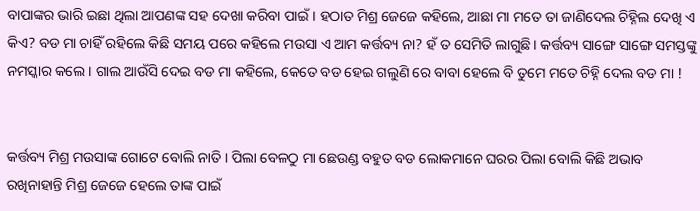ବାପାଙ୍କର ଭାରି ଇଛା ଥିଲା ଆପଣଙ୍କ ସହ ଦେଖା କରିବା ପାଇଁ । ହଠାତ ମିଶ୍ର ଜେଜେ କହିଲେ, ଆଛା ମା ମତେ ତା ଜାଣିଦେଲ ଚିହ୍ନିଲ ଦେଖି ଏ କିଏ? ବଡ ମା ଚାହିଁ ରହିଲେ କିଛି ସମୟ ପରେ କହିଲେ ମଉସା ଏ ଆମ କର୍ତ୍ତବ୍ୟ ନା? ହଁ ତ ସେମିତି ଲାଗୁଛି। କର୍ତ୍ତବ୍ୟ ସାଙ୍ଗେ ସାଙ୍ଗେ ସମସ୍ତଙ୍କୁ ନମସ୍କାର କଲେ । ଗାଲ ଆଉଁସି ଦେଇ ବଡ ମା କହିଲେ, କେତେ ବଡ ହେଇ ଗଲୁଣି ରେ ବାବା ହେଲେ ବି ତୁମେ ମତେ ଚିହ୍ନି ଦେଲ ବଡ ମା !


କର୍ତ୍ତବ୍ୟ ମିଶ୍ର ମଉସାଙ୍କ ଗୋଟେ ବୋଲି ନାତି । ପିଲା ବେଳଠୁ ମା ଛେଉଣ୍ଡ ବହୁତ ବଡ ଲୋକମାନେ ଘରର ପିଲା ବୋଲି କିଛି ଅଭାବ ରଖିନାହାନ୍ତି ମିଶ୍ର ଜେଜେ ହେଲେ ତାଙ୍କ ପାଇଁ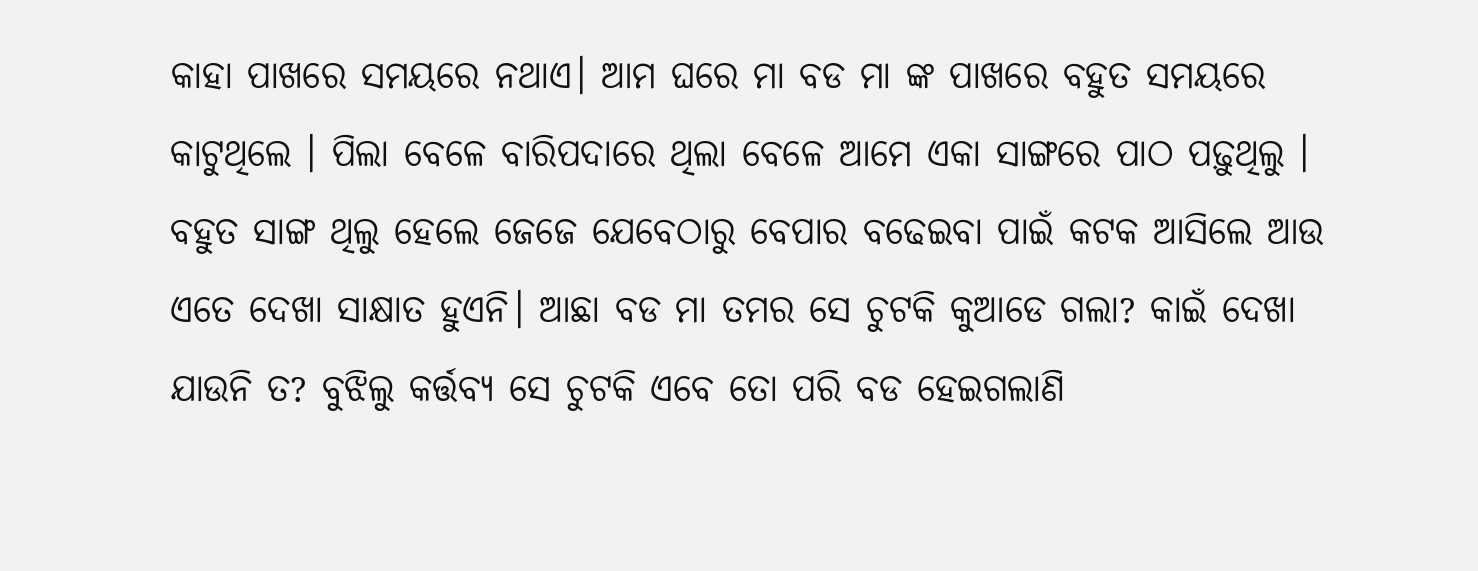କାହା ପାଖରେ ସମୟରେ ନଥାଏ। ଆମ ଘରେ ମା ବଡ ମା ଙ୍କ ପାଖରେ ବହୁତ ସମୟରେ କାଟୁଥିଲେ । ପିଲା ବେଳେ ବାରିପଦାରେ ଥିଲା ବେଳେ ଆମେ ଏକା ସାଙ୍ଗରେ ପାଠ ପଢ଼ୁଥିଲୁ । ବହୁତ ସାଙ୍ଗ ଥିଲୁ ହେଲେ ଜେଜେ ଯେବେଠାରୁ ବେପାର ବଢେଇବା ପାଇଁ କଟକ ଆସିଲେ ଆଉ ଏତେ ଦେଖା ସାକ୍ଷାତ ହୁଏନି। ଆଛା ବଡ ମା ତମର ସେ ଚୁଟକି କୁଆଡେ ଗଲା? କାଇଁ ଦେଖା ଯାଉନି ତ? ବୁଝିଲୁ କର୍ତ୍ତବ୍ୟ ସେ ଚୁଟକି ଏବେ ତୋ ପରି ବଡ ହେଇଗଲାଣି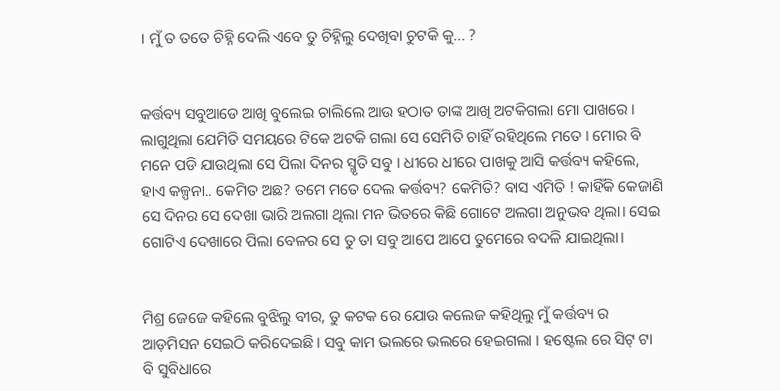। ମୁଁ ତ ତତେ ଚିହ୍ନି ଦେଲି ଏବେ ତୁ ଚିହ୍ନିଲୁ ଦେଖିବା ଚୁଟକି କୁ... ?


କର୍ତ୍ତବ୍ୟ ସବୁଆଡେ ଆଖି ବୁଲେଇ ଚାଲିଲେ ଆଉ ହଠାତ ତାଙ୍କ ଆଖି ଅଟକିଗଲା ମୋ ପାଖରେ । ଲାଗୁଥିଲା ଯେମିତି ସମୟରେ ଟିକେ ଅଟକି ଗଲା ସେ ସେମିତି ଚାହିଁ ରହିଥିଲେ ମତେ । ମୋର ବି ମନେ ପଡି ଯାଉଥିଲା ସେ ପିଲା ଦିନର ସ୍ମୃତି ସବୁ । ଧୀରେ ଧୀରେ ପାଖକୁ ଆସି କର୍ତ୍ତବ୍ୟ କହିଲେ, ହାଏ କଳ୍ପନା.. କେମିତ ଅଛ? ତମେ ମତେ ଦେଲ କର୍ତ୍ତବ୍ୟ? କେମିତି? ବାସ ଏମିତି ! କାହିଁକି କେଜାଣି ସେ ଦିନର ସେ ଦେଖା ଭାରି ଅଲଗା ଥିଲା ମନ ଭିତରେ କିଛି ଗୋଟେ ଅଲଗା ଅନୁଭବ ଥିଲା। ସେଇ ଗୋଟିଏ ଦେଖାରେ ପିଲା ବେଳର ସେ ତୁ ତା ସବୁ ଆପେ ଆପେ ତୁମେରେ ବଦଳି ଯାଇଥିଲା।


ମିଶ୍ର ଜେଜେ କହିଲେ ବୁଝିଲୁ ବୀର, ତୁ କଟକ ରେ ଯୋଉ କଲେଜ କହିଥିଲୁ ମୁଁ କର୍ତ୍ତବ୍ୟ ର ଆଡ଼ମିସନ ସେଇଠି କରିଦେଇଛି । ସବୁ କାମ ଭଲରେ ଭଲରେ ହେଇଗଲା । ହଷ୍ଟେଲ ରେ ସିଟ୍ ଟା ବି ସୁବିଧାରେ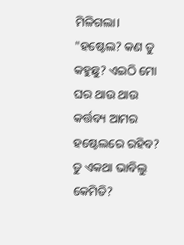ମିଳିଗଲା। "ହଷ୍ଟେଲ? କଣ ତୁ କହୁଛୁ? ଏଇଠି ମୋ ଘର ଥାଉ ଥାଉ କର୍ତ୍ତବ୍ୟ ଆମର ହଷ୍ଟେଲରେ ରହିବ? ତୁ ଏକଥା ଭାବିଲୁ କେମିତି?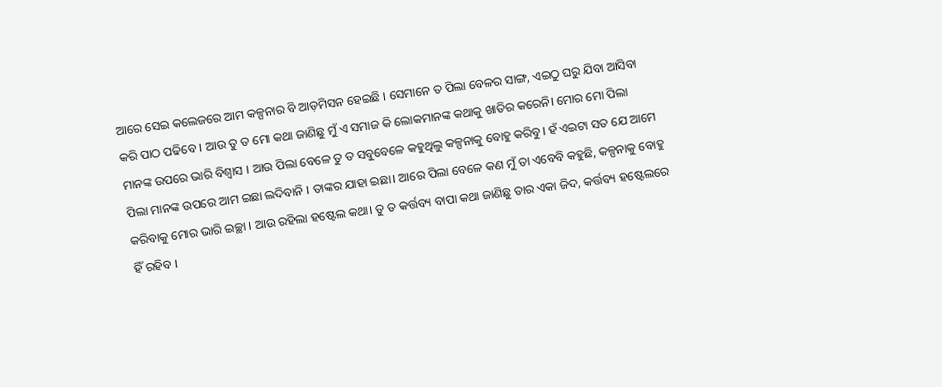ଆରେ ସେଇ କଲେଜରେ ଆମ କଳ୍ପନାର ବି ଆଡ଼ମିସନ ହେଇଛି । ସେମାନେ ତ ପିଲା ବେଳର ସାଙ୍ଗ, ଏଇଠୁ ଘରୁ ଯିବା ଆସିବା କରି ପାଠ ପଢିବେ । ଆଉ ତୁ ତ ମୋ କଥା ଜାଣିଛୁ ମୁଁ ଏ ସମାଜ କି ଲୋକମାନଙ୍କ କଥାକୁ ଖାତିର କରେନି। ମୋର ମୋ ପିଲା ମାନଙ୍କ ଉପରେ ଭାରି ବିଶ୍ୱାସ । ଆଉ ପିଲା ବେଳେ ତୁ ତ ସବୁବେଳେ କହୁଥିଲୁ କଳ୍ପନାକୁ ବୋହୁ କରିବୁ। ହଁ ଏଇଟା ସତ ଯେ ଆମେ ପିଲା ମାନଙ୍କ ଉପରେ ଆମ ଇଛା ଲଦିବାନି । ତାଙ୍କର ଯାହା ଇଛା। ଆରେ ପିଲା ବେଳେ କଣ ମୁଁ ତା ଏବେବି କହୁଛି, କଳ୍ପନାକୁ ବୋହୁ କରିବାକୁ ମୋର ଭାରି ଇଚ୍ଛା । ଆଉ ରହିଲା ହଷ୍ଟେଲ କଥା। ତୁ ତ କର୍ତ୍ତବ୍ୟ ବାପା କଥା ଜାଣିଛୁ ତାର ଏକା ଜିଦ, କର୍ତ୍ତବ୍ୟ ହଷ୍ଟେଲରେ ହିଁ ରହିବ ।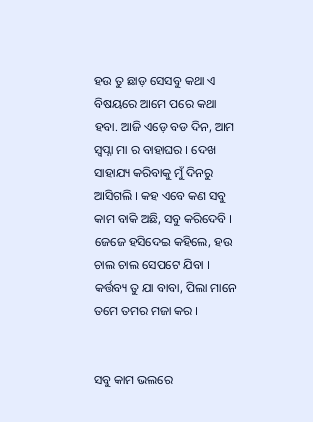ହଉ ତୁ ଛାଡ଼ ସେସବୁ କଥା ଏ ବିଷୟରେ ଆମେ ପରେ କଥା ହବା. ଆଜି ଏଡ଼େ ବଡ ଦିନ, ଆମ ସ୍ୱପ୍ନା ମା ର ବାହାଘର । ଦେଖ ସାହାଯ୍ୟ କରିବାକୁ ମୁଁ ଦିନରୁ ଆସିଗଲି । କହ ଏବେ କଣ ସବୁ କାମ ବାକି ଅଛି, ସବୁ କରିଦେବି । ଜେଜେ ହସିଦେଇ କହିଲେ, ହଉ ଚାଲ ଚାଲ ସେପଟେ ଯିବା । କର୍ତ୍ତବ୍ୟ ତୁ ଯା ବାବା, ପିଲା ମାନେ ତମେ ତମର ମଜା କର ।


ସବୁ କାମ ଭଲରେ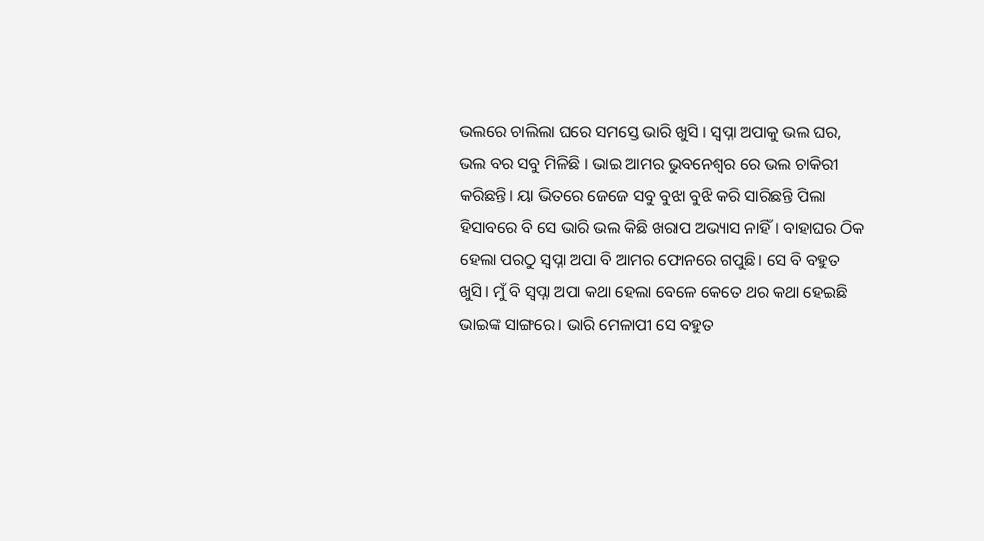ଭଲରେ ଚାଲିଲା ଘରେ ସମସ୍ତେ ଭାରି ଖୁସି । ସ୍ୱପ୍ନା ଅପାକୁ ଭଲ ଘର, ଭଲ ବର ସବୁ ମିଳିଛି । ଭାଇ ଆମର ଭୁବନେଶ୍ୱର ରେ ଭଲ ଚାକିରୀ କରିଛନ୍ତି। ୟା ଭିତରେ ଜେଜେ ସବୁ ବୁଝା ବୁଝି କରି ସାରିଛନ୍ତି ପିଲା ହିସାବରେ ବି ସେ ଭାରି ଭଲ କିଛି ଖରାପ ଅଭ୍ୟାସ ନାହିଁ। ବାହାଘର ଠିକ ହେଲା ପରଠୁ ସ୍ୱପ୍ନା ଅପା ବି ଆମର ଫୋନରେ ଗପୁଛି। ସେ ବି ବହୁତ ଖୁସି। ମୁଁ ବି ସ୍ୱପ୍ନା ଅପା କଥା ହେଲା ବେଳେ କେତେ ଥର କଥା ହେଇଛି ଭାଇଙ୍କ ସାଙ୍ଗରେ। ଭାରି ମେଳାପୀ ସେ ବହୁତ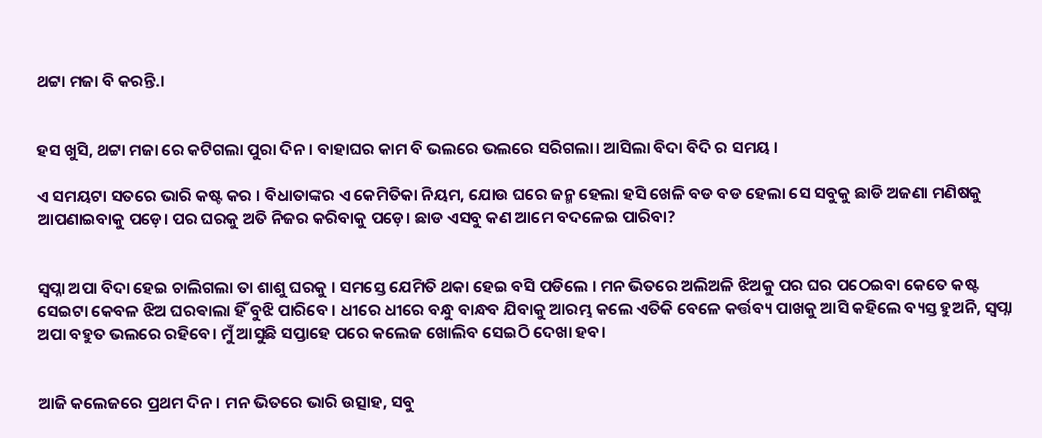ଥଟ୍ଟା ମଜା ବି କରନ୍ତି.।


ହସ ଖୁସି, ଥଟ୍ଟା ମଜା ରେ କଟିଗଲା ପୁରା ଦିନ। ବାହାଘର କାମ ବି ଭଲରେ ଭଲରେ ସରିଗଲା। ଆସିଲା ବିଦା ବିଦି ର ସମୟ ।

ଏ ସମୟଟା ସତରେ ଭାରି କଷ୍ଟ କର । ବିଧାତାଙ୍କର ଏ କେମିତିକା ନିୟମ, ଯୋଉ ଘରେ ଜନ୍ମ ହେଲା ହସି ଖେଳି ବଡ ବଡ ହେଲା ସେ ସବୁକୁ ଛାଡି ଅଜଣା ମଣିଷକୁ ଆପଣାଇବାକୁ ପଡ଼େ। ପର ଘରକୁ ଅତି ନିଜର କରିବାକୁ ପଡ଼େ। ଛାଡ ଏସବୁ କଣ ଆମେ ବଦଳେଇ ପାରିବା?


ସ୍ୱପ୍ନା ଅପା ବିଦା ହେଇ ଚାଲିଗଲା ତା ଶାଶୁ ଘରକୁ । ସମସ୍ତେ ଯେମିତି ଥକା ହେଇ ବସି ପଡିଲେ । ମନ ଭିତରେ ଅଲିଅଳି ଝିଅକୁ ପର ଘର ପଠେଇବା କେତେ କଷ୍ଟ ସେଇଟା କେବଳ ଝିଅ ଘରଵାଲା ହିଁ ବୁଝି ପାରିବେ । ଧୀରେ ଧୀରେ ବନ୍ଧୁ ବାନ୍ଧବ ଯିବାକୁ ଆରମ୍ଭ କଲେ ଏତିକି ବେଳେ କର୍ତ୍ତବ୍ୟ ପାଖକୁ ଆସି କହିଲେ ବ୍ୟସ୍ତ ହୁଅନି, ସ୍ୱପ୍ନା ଅପା ବହୁତ ଭଲରେ ରହିବେ। ମୁଁ ଆସୁଛି ସପ୍ତାହେ ପରେ କଲେଜ ଖୋଲିବ ସେଇଠି ଦେଖା ହବ।


ଆଜି କଲେଜରେ ପ୍ରଥମ ଦିନ। ମନ ଭିତରେ ଭାରି ଉତ୍ସାହ, ସବୁ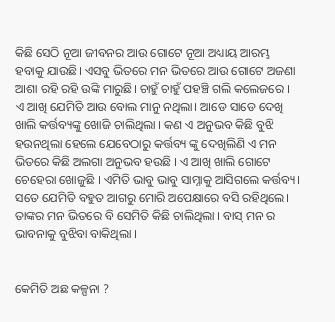କିଛି ସେଠି ନୂଆ ଜୀବନର ଆଉ ଗୋଟେ ନୂଆ ଅଧ୍ୟାୟ ଆରମ୍ଭ ହବାକୁ ଯାଉଛି। ଏସବୁ ଭିତରେ ମନ ଭିତରେ ଆଉ ଗୋଟେ ଅଜଣା ଆଶା ରହି ରହି ଉଙ୍କି ମାରୁଛି। ଚାହୁଁ ଚାହୁଁ ପହଞ୍ଚି ଗଲି କଲେଜରେ । ଏ ଆଖି ଯେମିତି ଆଉ ବୋଲ ମାନୁ ନଥିଲା। ଆଡେ ସାଡେ ଦେଖି ଖାଲି କର୍ତ୍ତବ୍ୟଙ୍କୁ ଖୋଜି ଚାଲିଥିଲା । କଣ ଏ ଅନୁଭବ କିଛି ବୁଝି ହଉନଥିଲା ହେଲେ ଯେବେଠାରୁ କର୍ତ୍ତବ୍ୟ ଙ୍କୁ ଦେଖିଲିଣି ଏ ମନ ଭିତରେ କିଛି ଅଲଗା ଅନୁଭବ ହଉଛି । ଏ ଆଖି ଖାଲି ଗୋଟେ ଚେହେରା ଖୋଜୁଛି । ଏମିତି ଭାବୁ ଭାବୁ ସାମ୍ନାକୁ ଆସିଗଲେ କର୍ତ୍ତବ୍ୟ। ସତେ ଯେମିତି ବହୁତ ଆଗରୁ ମୋରି ଅପେକ୍ଷାରେ ବସି ରହିଥିଲେ। ତାଙ୍କର ମନ ଭିତରେ ବି ସେମିତି କିଛି ଚାଲିଥିଲା । ବାସ୍ ମନ ର ଭାବନାକୁ ବୁଝିବା ବାକିଥିଲା ।


କେମିତି ଅଛ କଳ୍ପନା ?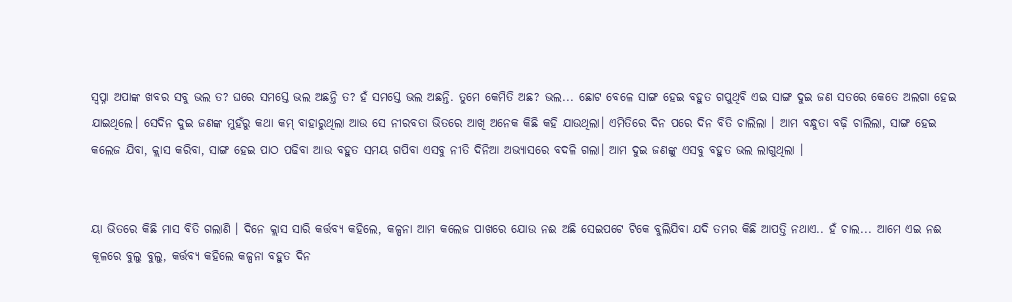ସ୍ୱପ୍ନା ଅପାଙ୍କ ଖବର ସବୁ ଭଲ ତ? ଘରେ ସମସ୍ତେ ଭଲ ଅଛନ୍ତି ତ? ହଁ ସମସ୍ତେ ଭଲ ଅଛନ୍ତି. ତୁମେ କେମିତି ଅଛ? ଭଲ... ଛୋଟ ବେଳେ ସାଙ୍ଗ ହେଇ ବହୁତ ଗପୁଥିବି ଏଇ ସାଙ୍ଗ ଦୁଇ ଜଣ ସତରେ କେତେ ଅଲଗା ହେଇ ଯାଇଥିଲେ। ସେଦିନ ଦୁଇ ଜଣଙ୍କ ମୁହଁରୁ କଥା କମ୍ ବାହାରୁଥିଲା ଆଉ ସେ ନୀରବତା ଭିତରେ ଆଖି ଅନେକ କିଛି କହି ଯାଉଥିଲା। ଏମିତିରେ ଦିନ ପରେ ଦିନ ବିତି ଚାଲିଲା । ଆମ ବନ୍ଧୁତା ବଢ଼ି ଚାଲିଲା, ସାଙ୍ଗ ହେଇ କଲେଜ ଯିବା, କ୍ଲାସ କରିବା, ସାଙ୍ଗ ହେଇ ପାଠ ପଢିବା ଆଉ ବହୁତ ସମୟ ଗପିବା ଏସବୁ ନୀତି ଦିନିଆ ଅଭ୍ୟାସରେ ବଦଳି ଗଲା। ଆମ ଦୁଇ ଜଣଙ୍କୁ ଏସବୁ ବହୁତ ଭଲ ଲାଗୁଥିଲା ।


ୟା ଭିତରେ କିଛି ମାସ ବିତି ଗଲାଣି । ଦିନେ କ୍ଲାସ ସାରି କର୍ତ୍ତବ୍ୟ କହିଲେ, କଳ୍ପନା ଆମ କଲେଜ ପାଖରେ ଯୋଉ ନଈ ଅଛି ସେଇପଟେ ଟିକେ ବୁଲିଯିବା ଯଦି ତମର କିଛି ଆପତ୍ତି ନଥାଏ.. ହଁ ଚାଲ... ଆମେ ଏଇ ନଈ କୂଳରେ ବୁଲୁ ବୁଲୁ, କର୍ତ୍ତବ୍ୟ କହିଲେ କଳ୍ପନା ବହୁତ ଦିନ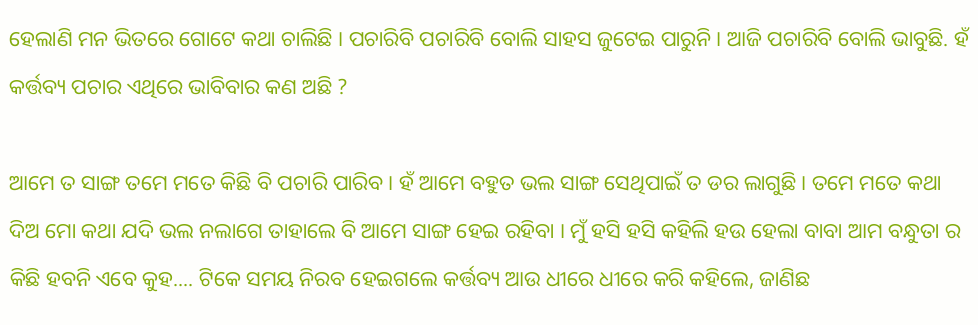ହେଲାଣି ମନ ଭିତରେ ଗୋଟେ କଥା ଚାଲିଛି । ପଚାରିବି ପଚାରିବି ବୋଲି ସାହସ ଜୁଟେଇ ପାରୁନି। ଆଜି ପଚାରିବି ବୋଲି ଭାବୁଛି. ହଁ କର୍ତ୍ତବ୍ୟ ପଚାର ଏଥିରେ ଭାବିବାର କଣ ଅଛି ?

ଆମେ ତ ସାଙ୍ଗ ତମେ ମତେ କିଛି ବି ପଚାରି ପାରିବ। ହଁ ଆମେ ବହୁତ ଭଲ ସାଙ୍ଗ ସେଥିପାଇଁ ତ ଡର ଲାଗୁଛି। ତମେ ମତେ କଥା ଦିଅ ମୋ କଥା ଯଦି ଭଲ ନଲାଗେ ତାହାଲେ ବି ଆମେ ସାଙ୍ଗ ହେଇ ରହିବା । ମୁଁ ହସି ହସି କହିଲି ହଉ ହେଲା ବାବା ଆମ ବନ୍ଧୁତା ର କିଛି ହବନି ଏବେ କୁହ.... ଟିକେ ସମୟ ନିରବ ହେଇଗଲେ କର୍ତ୍ତବ୍ୟ ଆଉ ଧୀରେ ଧୀରେ କରି କହିଲେ, ଜାଣିଛ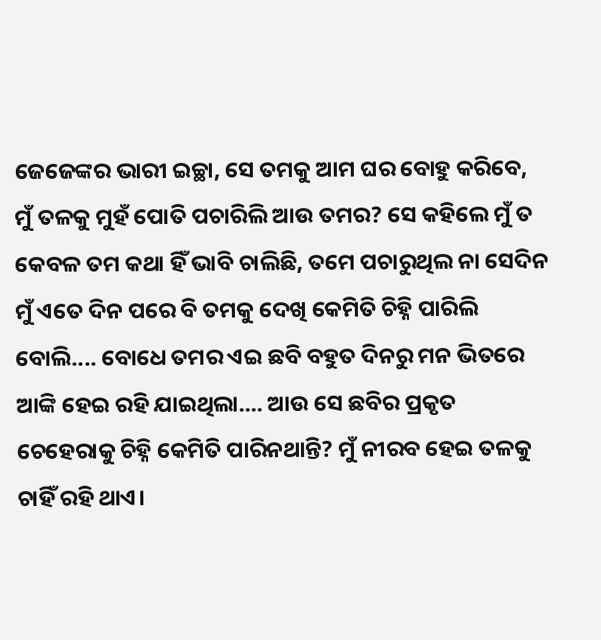ଜେଜେଙ୍କର ଭାରୀ ଇଚ୍ଛା, ସେ ତମକୁ ଆମ ଘର ବୋହୁ କରିବେ, ମୁଁ ତଳକୁ ମୁହଁ ପୋତି ପଚାରିଲି ଆଉ ତମର? ସେ କହିଲେ ମୁଁ ତ କେବଳ ତମ କଥା ହିଁ ଭାବି ଚାଲିଛି, ତମେ ପଚାରୁଥିଲ ନା ସେଦିନ ମୁଁ ଏତେ ଦିନ ପରେ ବି ତମକୁ ଦେଖି କେମିତି ଚିହ୍ନି ପାରିଲି ବୋଲି.... ବୋଧେ ତମର ଏଇ ଛବି ବହୁତ ଦିନରୁ ମନ ଭିତରେ ଆଙ୍କି ହେଇ ରହି ଯାଇଥିଲା.... ଆଉ ସେ ଛବିର ପ୍ରକୃତ ଚେହେରାକୁ ଚିହ୍ନି କେମିତି ପାରିନଥାନ୍ତି? ମୁଁ ନୀରବ ହେଇ ତଳକୁ ଚାହିଁ ରହି ଥାଏ।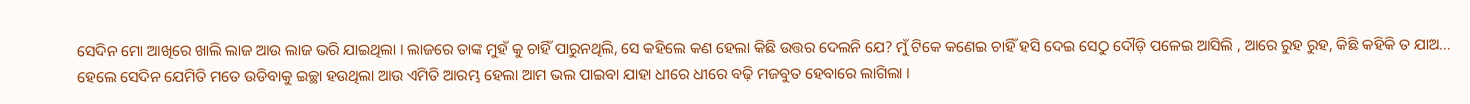ସେଦିନ ମୋ ଆଖିରେ ଖାଲି ଲାଜ ଆଉ ଲାଜ ଭରି ଯାଇଥିଲା । ଲାଜରେ ତାଙ୍କ ମୁହଁ କୁ ଚାହିଁ ପାରୁନଥିଲି, ସେ କହିଲେ କଣ ହେଲା କିଛି ଉତ୍ତର ଦେଲନି ଯେ? ମୁଁ ଟିକେ କଣେଇ ଚାହିଁ ହସି ଦେଇ ସେଠୁ ଦୌଡ଼ି ପଳେଇ ଆସିଲି , ଆରେ ରୁହ ରୁହ, କିଛି କହିକି ତ ଯାଅ... ହେଲେ ସେଦିନ ଯେମିତି ମତେ ଉଡିବାକୁ ଇଚ୍ଛା ହଉଥିଲା ଆଉ ଏମିତି ଆରମ୍ଭ ହେଲା ଆମ ଭଲ ପାଇବା ଯାହା ଧୀରେ ଧୀରେ ବଢ଼ି ମଜବୁତ ହେବାରେ ଲାଗିଲା ।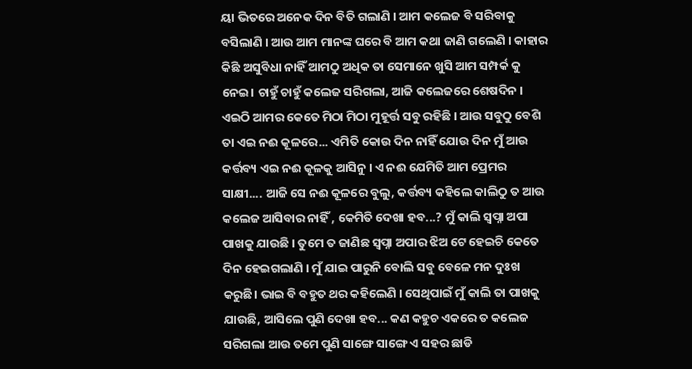ୟା ଭିତରେ ଅନେକ ଦିନ ବିତି ଗଲାଣି । ଆମ କଲେଜ ବି ସରିବାକୁ ବସିଲାଣି । ଆଉ ଆମ ମାନଙ୍କ ଘରେ ବି ଆମ କଥା ଜାଣି ଗଲେଣି । କାହାର କିଛି ଅସୁବିଧା ନାହିଁ ଆମଠୁ ଅଧିକ ତା ସେମାନେ ଖୁସି ଆମ ସମ୍ପର୍କ କୁ ନେଇ। ଚାହୁଁ ଚାହୁଁ କଲେଜ ସରିଗଲା, ଆଜି କଲେଜରେ ଶେଷଦିନ । ଏଇଠି ଆମର କେତେ ମିଠା ମିଠା ମୁହୂର୍ତ୍ତ ସବୁ ରହିଛି । ଆଉ ସବୁଠୁ ବେଶି ତା ଏଇ ନଈ କୂଳରେ... ଏମିତି କୋଉ ଦିନ ନାହିଁ ଯୋଉ ଦିନ ମୁଁ ଆଉ କର୍ତ୍ତବ୍ୟ ଏଇ ନଈ କୂଳକୁ ଆସିନୁ । ଏ ନଈ ଯେମିତି ଆମ ପ୍ରେମର ସାକ୍ଷୀ.... ଆଜି ସେ ନଈ କୂଳରେ ବୁଲୁ, କର୍ତ୍ତବ୍ୟ କହିଲେ କାଲିଠୁ ତ ଆଉ କଲେଜ ଆସିବାର ନାହିଁ , କେମିତି ଦେଖା ହବ...? ମୁଁ କାଲି ସ୍ୱପ୍ନା ଅପା ପାଖକୁ ଯାଉଛି । ତୁମେ ତ ଜାଣିଛ ସ୍ୱପ୍ନା ଅପାର ଝିଅ ଟେ ହେଇଚି କେତେ ଦିନ ହେଇଗଲାଣି । ମୁଁ ଯାଇ ପାରୁନି ବୋଲି ସବୁ ବେଳେ ମନ ଦୁଃଖ କରୁଛି। ଭାଇ ବି ବହୁତ ଥର କହିଲେଣି । ସେଥିପାଇଁ ମୁଁ କାଲି ତା ପାଖକୁ ଯାଉଛି, ଆସିଲେ ପୁଣି ଦେଖା ହବ... କଣ କହୁଚ ଏକରେ ତ କଲେଜ ସରିଗଲା ଆଉ ତମେ ପୁଣି ସାଙ୍ଗେ ସାଙ୍ଗେ ଏ ସହର ଛାଡି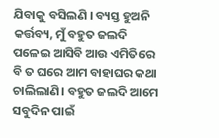ଯିବାକୁ ବସିଲଣି । ବ୍ୟସ୍ତ ହୁଅନି କର୍ତ୍ତବ୍ୟ, ମୁଁ ବହୁତ ଜଲଦି ପଳେଇ ଆସିବି ଆଉ ଏମିତିରେ ବି ତ ଘରେ ଆମ ବାହାଘର କଥା ଚାଲିଲାଣି। ବହୁତ ଜଲଦି ଆମେ ସବୁଦିନ ପାଇଁ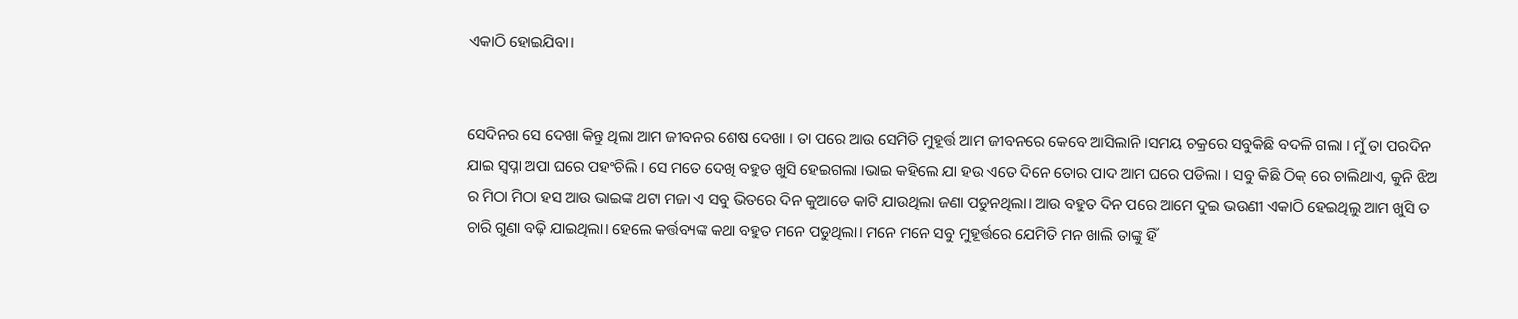ଏକାଠି ହୋଇଯିବା।


ସେଦିନର ସେ ଦେଖା କିନ୍ତୁ ଥିଲା ଆମ ଜୀବନର ଶେଷ ଦେଖା । ତା ପରେ ଆଉ ସେମିତି ମୁହୂର୍ତ୍ତ ଆମ ଜୀବନରେ କେବେ ଆସିଲାନି ।ସମୟ ଚକ୍ରରେ ସବୁକିଛି ବଦଳି ଗଲା । ମୁଁ ତା ପରଦିନ ଯାଇ ସ୍ୱପ୍ନା ଅପା ଘରେ ପହଂଚିଲି । ସେ ମତେ ଦେଖି ବହୁତ ଖୁସି ହେଇଗଲା ।ଭାଇ କହିଲେ ଯା ହଉ ଏତେ ଦିନେ ତୋର ପାଦ ଆମ ଘରେ ପଡିଲା । ସବୁ କିଛି ଠିକ୍ ରେ ଚାଲିଥାଏ, କୁନି ଝିଅ ର ମିଠା ମିଠା ହସ ଆଉ ଭାଇଙ୍କ ଥଟା ମଜା ଏ ସବୁ ଭିତରେ ଦିନ କୁଆଡେ କାଟି ଯାଉଥିଲା ଜଣା ପଡୁନଥିଲା। ଆଉ ବହୁତ ଦିନ ପରେ ଆମେ ଦୁଇ ଭଉଣୀ ଏକାଠି ହେଇଥିଲୁ ଆମ ଖୁସି ତ ଚାରି ଗୁଣା ବଢ଼ି ଯାଇଥିଲା। ହେଲେ କର୍ତ୍ତବ୍ୟଙ୍କ କଥା ବହୁତ ମନେ ପଡୁଥିଲା। ମନେ ମନେ ସବୁ ମୁହୂର୍ତ୍ତରେ ଯେମିତି ମନ ଖାଲି ତାଙ୍କୁ ହିଁ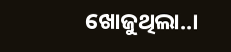ଖୋଜୁଥିଲା..।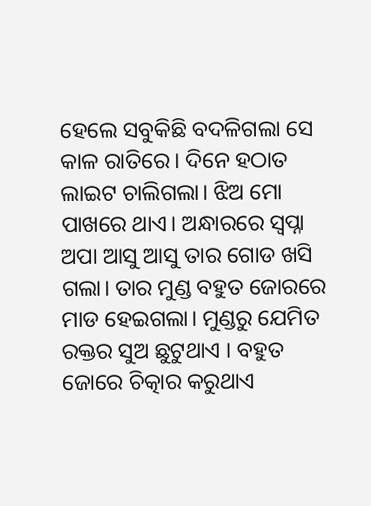ହେଲେ ସବୁକିଛି ବଦଳିଗଲା ସେ କାଳ ରାତିରେ। ଦିନେ ହଠାତ ଲାଇଟ ଚାଲିଗଲା। ଝିଅ ମୋ ପାଖରେ ଥାଏ। ଅନ୍ଧାରରେ ସ୍ୱପ୍ନା ଅପା ଆସୁ ଆସୁ ତାର ଗୋଡ ଖସି ଗଲା। ତାର ମୁଣ୍ଡ ବହୁତ ଜୋରରେ ମାଡ ହେଇଗଲା। ମୁଣ୍ଡରୁ ଯେମିତ ରକ୍ତର ସୁଅ ଛୁଟୁଥାଏ । ବହୁତ ଜୋରେ ଚିତ୍କାର କରୁଥାଏ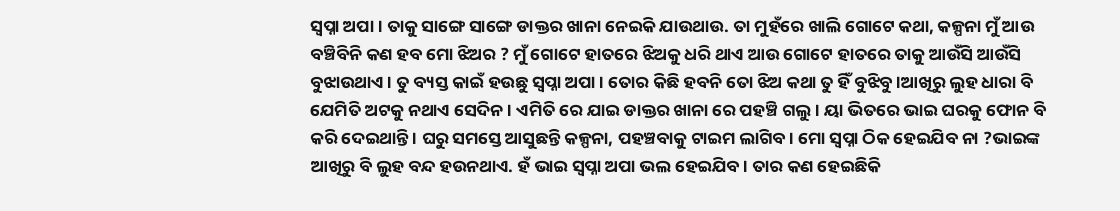ସ୍ୱପ୍ନା ଅପା । ତାକୁ ସାଙ୍ଗେ ସାଙ୍ଗେ ଡାକ୍ତର ଖାନା ନେଇକି ଯାଉଥାଉ. ତା ମୁହଁରେ ଖାଲି ଗୋଟେ କଥା, କଳ୍ପନା ମୁଁ ଆଉ ବଞ୍ଚିବିନି କଣ ହବ ମୋ ଝିଅର ? ମୁଁ ଗୋଟେ ହାତରେ ଝିଅକୁ ଧରି ଥାଏ ଆଉ ଗୋଟେ ହାତରେ ତାକୁ ଆଉଁସି ଆଉଁସି ବୁଝାଉଥାଏ। ତୁ ବ୍ୟସ୍ତ କାଇଁ ହଉଛୁ ସ୍ୱପ୍ନା ଅପା । ତୋର କିଛି ହବନି ତୋ ଝିଅ କଥା ତୁ ହିଁ ବୁଝିବୁ ।ଆଖିରୁ ଲୁହ ଧାରା ବି ଯେମିତି ଅଟକୁ ନଥାଏ ସେଦିନ । ଏମିତି ରେ ଯାଇ ଡାକ୍ତର ଖାନା ରେ ପହଞ୍ଚି ଗଲୁ। ୟା ଭିତରେ ଭାଇ ଘରକୁ ଫୋନ ବି କରି ଦେଇଥାନ୍ତି । ଘରୁ ସମସ୍ତେ ଆସୁଛନ୍ତି କଳ୍ପନା, ପହଞ୍ଚବାକୁ ଟାଇମ ଲାଗିବ। ମୋ ସ୍ୱପ୍ନା ଠିକ ହେଇଯିବ ନା ?ଭାଇଙ୍କ ଆଖିରୁ ବି ଲୁହ ବନ୍ଦ ହଉନଥାଏ. ହଁ ଭାଇ ସ୍ୱପ୍ନା ଅପା ଭଲ ହେଇଯିବ। ତାର କଣ ହେଇଛିକି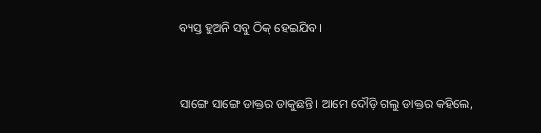ବ୍ୟସ୍ତ ହୁଅନି ସବୁ ଠିକ୍ ହେଇଯିବ।


ସାଙ୍ଗେ ସାଙ୍ଗେ ଡାକ୍ତର ଡାକୁଛନ୍ତି। ଆମେ ଦୌଡ଼ି ଗଲୁ ଡାକ୍ତର କହିଲେ,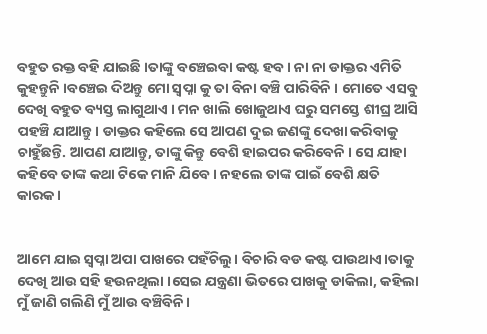ବହୁତ ରକ୍ତ ବହି ଯାଇଛି ।ତାଙ୍କୁ ବଞ୍ଚେଇବା କଷ୍ଟ ହବ । ନା ନା ଡାକ୍ତର ଏମିତି କୁହନ୍ତୁନି ।ବଞ୍ଚେଇ ଦିଅନ୍ତୁ ମୋ ସ୍ୱପ୍ନା କୁ ତା ବିନା ବଞ୍ଚି ପାରିବିନି । ମୋତେ ଏସବୁ ଦେଖି ବହୁତ ବ୍ୟସ୍ତ ଲାଗୁଥାଏ । ମନ ଖାଲି ଖୋଜୁଥାଏ ଘରୁ ସମସ୍ତେ ଶୀଘ୍ର ଆସି ପହଞ୍ଚି ଯାଆନ୍ତୁ। ଡାକ୍ତର କହିଲେ ସେ ଆପଣ ଦୁଇ ଜଣଙ୍କୁ ଦେଖା କରିବାକୁ ଚାହୁଁଛନ୍ତି. ଆପଣ ଯାଆନ୍ତୁ, ତାଙ୍କୁ କିନ୍ତୁ ବେଶି ହାଇପର କରିବେନି । ସେ ଯାହା କହିବେ ତାଙ୍କ କଥା ଟିକେ ମାନି ଯିବେ। ନହଲେ ତାଙ୍କ ପାଇଁ ବେଶି କ୍ଷତି କାରକ।


ଆମେ ଯାଇ ସ୍ୱପ୍ନା ଅପା ପାଖରେ ପହଁଚିଲୁ। ବିଚାରି ବଡ କଷ୍ଟ ପାଉଥାଏ।ତାକୁ ଦେଖି ଆଉ ସହି ହଉନଥିଲା ।ସେଇ ଯନ୍ତ୍ରଣା ଭିତରେ ପାଖକୁ ଡାକିଲା, କହିଲା ମୁଁ ଜାଣି ଗଲିଣି ମୁଁ ଆଉ ବଞ୍ଚିବିନି।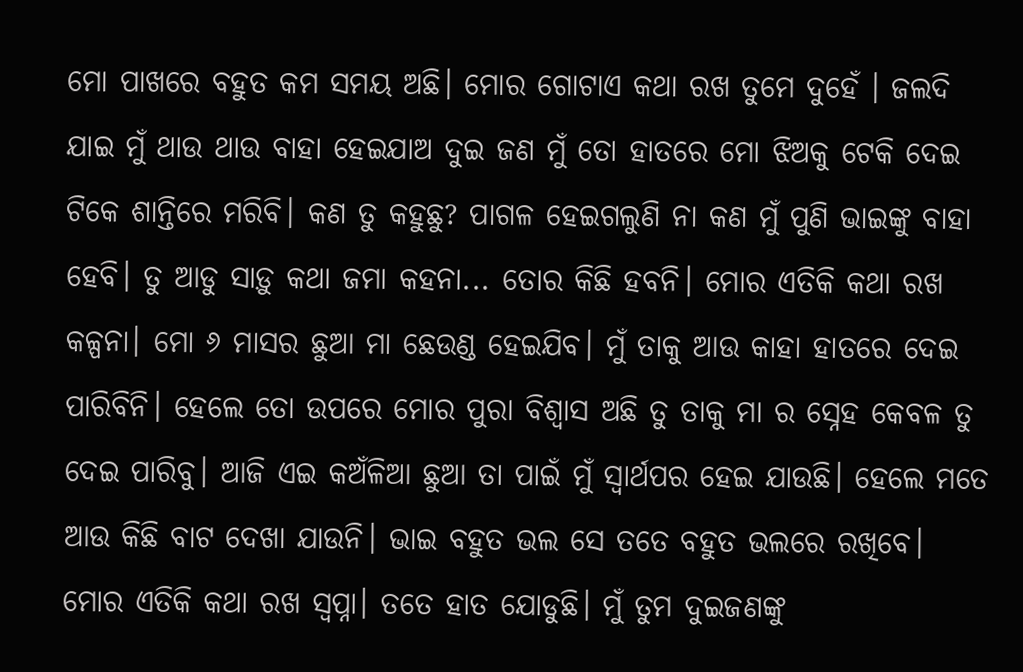ମୋ ପାଖରେ ବହୁତ କମ ସମୟ ଅଛି। ମୋର ଗୋଟାଏ କଥା ରଖ ତୁମେ ଦୁହେଁ । ଜଲଦି ଯାଇ ମୁଁ ଥାଉ ଥାଉ ବାହା ହେଇଯାଅ ଦୁଇ ଜଣ ମୁଁ ତୋ ହାତରେ ମୋ ଝିଅକୁ ଟେକି ଦେଇ ଟିକେ ଶାନ୍ତିରେ ମରିବି। କଣ ତୁ କହୁଛୁ? ପାଗଳ ହେଇଗଲୁଣି ନା କଣ ମୁଁ ପୁଣି ଭାଇଙ୍କୁ ବାହା ହେବି। ତୁ ଆଡୁ ସାଡ଼ୁ କଥା ଜମା କହନା... ତୋର କିଛି ହବନି। ମୋର ଏତିକି କଥା ରଖ କଳ୍ପନା। ମୋ ୬ ମାସର ଛୁଆ ମା ଛେଉଣ୍ଡ ହେଇଯିବ। ମୁଁ ତାକୁ ଆଉ କାହା ହାତରେ ଦେଇ ପାରିବିନି। ହେଲେ ତୋ ଉପରେ ମୋର ପୁରା ବିଶ୍ୱାସ ଅଛି ତୁ ତାକୁ ମା ର ସ୍ନେହ କେବଳ ତୁ ଦେଇ ପାରିବୁ। ଆଜି ଏଇ କଅଁଳିଆ ଛୁଆ ତା ପାଇଁ ମୁଁ ସ୍ୱାର୍ଥପର ହେଇ ଯାଉଛି। ହେଲେ ମତେ ଆଉ କିଛି ବାଟ ଦେଖା ଯାଉନି। ଭାଇ ବହୁତ ଭଲ ସେ ତତେ ବହୁତ ଭଲରେ ରଖିବେ। ମୋର ଏତିକି କଥା ରଖ ସ୍ୱପ୍ନା। ତତେ ହାତ ଯୋଡୁଛି। ମୁଁ ତୁମ ଦୁଇଜଣଙ୍କୁ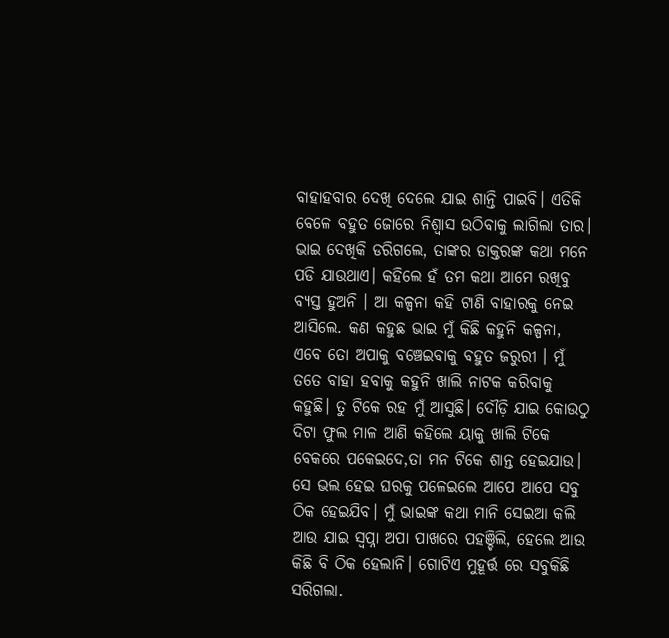ବାହାହବାର ଦେଖି ଦେଲେ ଯାଇ ଶାନ୍ତି ପାଇବି। ଏତିକି ବେଳେ ବହୁତ ଜୋରେ ନିଶ୍ୱାସ ଉଠିବାକୁ ଲାଗିଲା ତାର। ଭାଇ ଦେଖିକି ଡରିଗଲେ, ତାଙ୍କର ଡାକ୍ତରଙ୍କ କଥା ମନେ ପଡି ଯାଉଥାଏ। କହିଲେ ହଁ ତମ କଥା ଆମେ ରଖିବୁ ବ୍ୟସ୍ତ ହୁଅନି । ଆ କଳ୍ପନା କହି ଟାଣି ବାହାରକୁ ନେଇ ଆସିଲେ. କଣ କହୁଛ ଭାଇ ମୁଁ କିଛି କହୁନି କଳ୍ପନା, ଏବେ ତୋ ଅପାକୁ ବଞ୍ଚେଇବାକୁ ବହୁତ ଜରୁରୀ । ମୁଁ ତତେ ବାହା ହବାକୁ କହୁନି ଖାଲି ନାଟକ କରିବାକୁ କହୁଛି। ତୁ ଟିକେ ରହ ମୁଁ ଆସୁଛି। ଦୌଡ଼ି ଯାଇ କୋଉଠୁ ଦିଟା ଫୁଲ ମାଳ ଆଣି କହିଲେ ୟାକୁ ଖାଲି ଟିକେ ବେକରେ ପକେଇଦେ,ତା ମନ ଟିକେ ଶାନ୍ତ ହେଇଯାଉ। ସେ ଭଲ ହେଇ ଘରକୁ ପଳେଇଲେ ଆପେ ଆପେ ସବୁ ଠିକ ହେଇଯିବ। ମୁଁ ଭାଇଙ୍କ କଥା ମାନି ସେଇଆ କଲି ଆଉ ଯାଇ ସ୍ୱପ୍ନା ଅପା ପାଖରେ ପହଞ୍ଚିଲି, ହେଲେ ଆଉ କିଛି ବି ଠିକ ହେଲାନି। ଗୋଟିଏ ମୁହୂର୍ତ୍ତ ରେ ସବୁକିଛି ସରିଗଲା.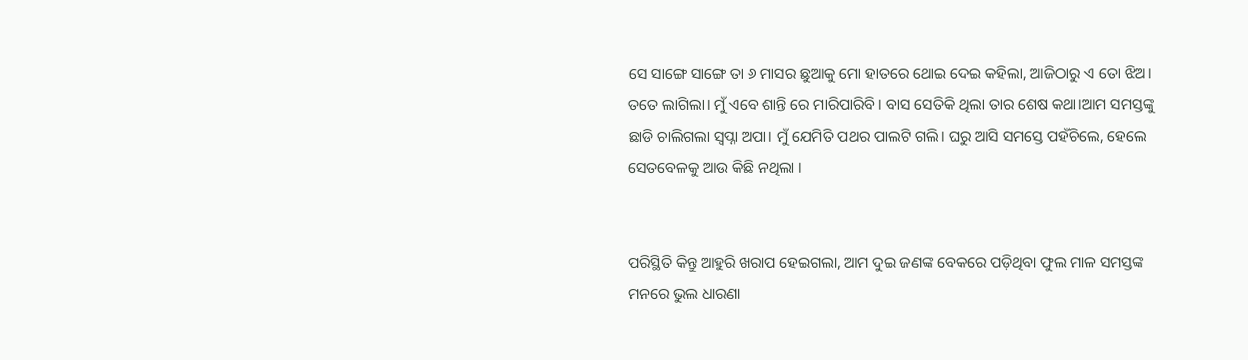ସେ ସାଙ୍ଗେ ସାଙ୍ଗେ ତା ୬ ମାସର ଛୁଆକୁ ମୋ ହାତରେ ଥୋଇ ଦେଇ କହିଲା, ଆଜିଠାରୁ ଏ ତୋ ଝିଅ। ତତେ ଲାଗିଲା। ମୁଁ ଏବେ ଶାନ୍ତି ରେ ମାରିପାରିବି। ବାସ ସେତିକି ଥିଲା ତାର ଶେଷ କଥା।ଆମ ସମସ୍ତଙ୍କୁ ଛାଡି ଚାଲିଗଲା ସ୍ୱପ୍ନା ଅପା। ମୁଁ ଯେମିତି ପଥର ପାଲଟି ଗଲି। ଘରୁ ଆସି ସମସ୍ତେ ପହଁଚିଲେ, ହେଲେ ସେତବେଳକୁ ଆଉ କିଛି ନଥିଲା ।


ପରିସ୍ଥିତି କିନ୍ତୁ ଆହୁରି ଖରାପ ହେଇଗଲା, ଆମ ଦୁଇ ଜଣଙ୍କ ବେକରେ ପଡ଼ିଥିବା ଫୁଲ ମାଳ ସମସ୍ତଙ୍କ ମନରେ ଭୁଲ ଧାରଣା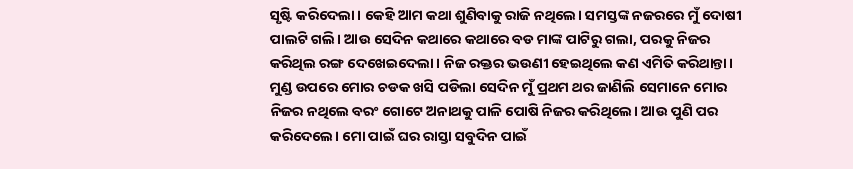ସୃଷ୍ଟି କରିଦେଲା। କେହି ଆମ କଥା ଶୁଣିବାକୁ ରାଜି ନଥିଲେ। ସମସ୍ତଙ୍କ ନଜରରେ ମୁଁ ଦୋଷୀ ପାଲଟି ଗଲି। ଆଉ ସେଦିନ କଥାରେ କଥାରେ ବଡ ମାଙ୍କ ପାଟିରୁ ଗଲା, ପରକୁ ନିଜର କରିଥିଲ ରଙ୍ଗ ଦେଖେଇଦେଲା। ନିଜ ରକ୍ତର ଭଉଣୀ ହେଇଥିଲେ କଣ ଏମିତି କରିଥାନ୍ତା। ମୁଣ୍ଡ ଉପରେ ମୋର ଚଡକ ଖସି ପଡିଲା ସେଦିନ ମୁଁ ପ୍ରଥମ ଥର ଜାଣିଲି ସେମାନେ ମୋର ନିଜର ନଥିଲେ ବରଂ ଗୋଟେ ଅନାଥକୁ ପାଳି ପୋଷି ନିଜର କରିଥିଲେ। ଆଉ ପୁଣି ପର କରିଦେଲେ। ମୋ ପାଇଁ ଘର ରାସ୍ତା ସବୁଦିନ ପାଇଁ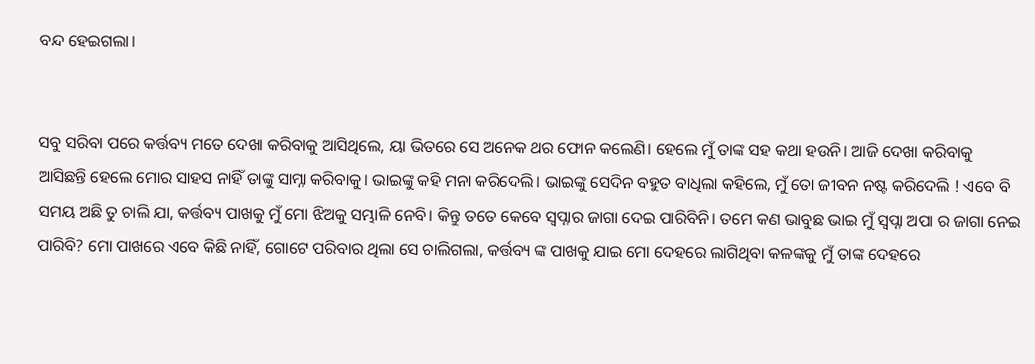ବନ୍ଦ ହେଇଗଲା।


ସବୁ ସରିବା ପରେ କର୍ତ୍ତବ୍ୟ ମତେ ଦେଖା କରିବାକୁ ଆସିଥିଲେ, ୟା ଭିତରେ ସେ ଅନେକ ଥର ଫୋନ କଲେଣି। ହେଲେ ମୁଁ ତାଙ୍କ ସହ କଥା ହଉନି। ଆଜି ଦେଖା କରିବାକୁ ଆସିଛନ୍ତି ହେଲେ ମୋର ସାହସ ନାହିଁ ତାଙ୍କୁ ସାମ୍ନା କରିବାକୁ। ଭାଇଙ୍କୁ କହି ମନା କରିଦେଲି। ଭାଇଙ୍କୁ ସେଦିନ ବହୁତ ବାଧିଲା କହିଲେ, ମୁଁ ତୋ ଜୀବନ ନଷ୍ଟ କରିଦେଲି ! ଏବେ ବି ସମୟ ଅଛି ତୁ ଚାଲି ଯା, କର୍ତ୍ତବ୍ୟ ପାଖକୁ ମୁଁ ମୋ ଝିଅକୁ ସମ୍ଭାଳି ନେବି। କିନ୍ତୁ ତତେ କେବେ ସ୍ୱପ୍ନାର ଜାଗା ଦେଇ ପାରିବିନି। ତମେ କଣ ଭାବୁଛ ଭାଇ ମୁଁ ସ୍ୱପ୍ନା ଅପା ର ଜାଗା ନେଇ ପାରିବି? ମୋ ପାଖରେ ଏବେ କିଛି ନାହିଁ, ଗୋଟେ ପରିବାର ଥିଲା ସେ ଚାଲିଗଲା, କର୍ତ୍ତବ୍ୟ ଙ୍କ ପାଖକୁ ଯାଇ ମୋ ଦେହରେ ଲାଗିଥିବା କଳଙ୍କକୁ ମୁଁ ତାଙ୍କ ଦେହରେ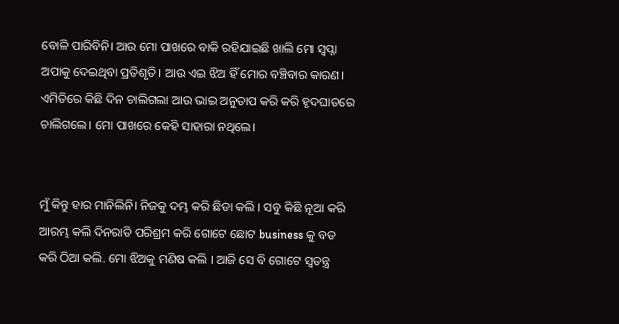ବୋଳି ପାରିବିନି। ଆଉ ମୋ ପାଖରେ ବାକି ରହିଯାଇଛି ଖାଲି ମୋ ସ୍ୱପ୍ନା ଅପାକୁ ଦେଇଥିବା ପ୍ରତିଶୃତି। ଆଉ ଏଇ ଝିଅ ହିଁ ମୋର ବଞ୍ଚିବାର କାରଣ। ଏମିତିରେ କିଛି ଦିନ ଚାଲିଗଲା ଆଉ ଭାଇ ଅନୁତାପ କରି କରି ହୃଦଘାତରେ ଚାଲିଗଲେ। ମୋ ପାଖରେ କେହି ସାହାରା ନଥିଲେ।


ମୁଁ କିନ୍ତୁ ହାର ମାନିଲିନି। ନିଜକୁ ଦମ୍ଭ କରି ଛିଡା କଲି । ସବୁ କିଛି ନୂଆ କରି ଆରମ୍ଭ କଲି ଦିନରାତି ପରିଶ୍ରମ କରି ଗୋଟେ ଛୋଟ business କୁ ବଡ କରି ଠିଆ କଲି. ମୋ ଝିଅକୁ ମଣିଷ କଲି । ଆଜି ସେ ବି ଗୋଟେ ସ୍ୱତନ୍ତ୍ର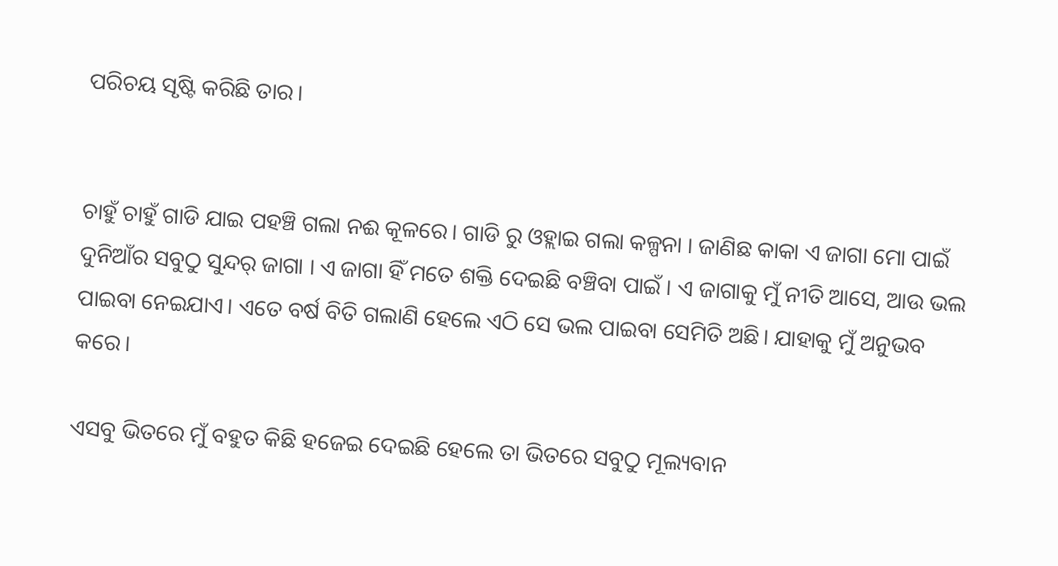ପରିଚୟ ସୃଷ୍ଟି କରିଛି ତାର।


ଚାହୁଁ ଚାହୁଁ ଗାଡି ଯାଇ ପହଞ୍ଚି ଗଲା ନଈ କୂଳରେ। ଗାଡି ରୁ ଓହ୍ଲାଇ ଗଲା କଳ୍ପନା । ଜାଣିଛ କାକା ଏ ଜାଗା ମୋ ପାଇଁ ଦୁନିଆଁର ସବୁଠୁ ସୁନ୍ଦର୍ ଜାଗା । ଏ ଜାଗା ହିଁ ମତେ ଶକ୍ତି ଦେଇଛି ବଞ୍ଚିବା ପାଇଁ । ଏ ଜାଗାକୁ ମୁଁ ନୀତି ଆସେ, ଆଉ ଭଲ ପାଇବା ନେଇଯାଏ। ଏତେ ବର୍ଷ ବିତି ଗଲାଣି ହେଲେ ଏଠି ସେ ଭଲ ପାଇବା ସେମିତି ଅଛି। ଯାହାକୁ ମୁଁ ଅନୁଭବ କରେ।

ଏସବୁ ଭିତରେ ମୁଁ ବହୁତ କିଛି ହଜେଇ ଦେଇଛି ହେଲେ ତା ଭିତରେ ସବୁଠୁ ମୂଲ୍ୟବାନ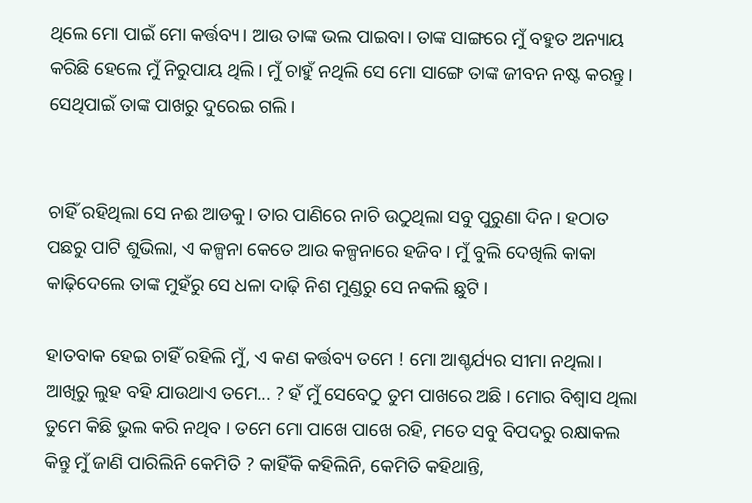ଥିଲେ ମୋ ପାଇଁ ମୋ କର୍ତ୍ତବ୍ୟ। ଆଉ ତାଙ୍କ ଭଲ ପାଇବା। ତାଙ୍କ ସାଙ୍ଗରେ ମୁଁ ବହୁତ ଅନ୍ୟାୟ କରିଛି ହେଲେ ମୁଁ ନିରୁପାୟ ଥିଲି। ମୁଁ ଚାହୁଁ ନଥିଲି ସେ ମୋ ସାଙ୍ଗେ ତାଙ୍କ ଜୀବନ ନଷ୍ଟ କରନ୍ତୁ। ସେଥିପାଇଁ ତାଙ୍କ ପାଖରୁ ଦୁରେଇ ଗଲି।


ଚାହିଁ ରହିଥିଲା ସେ ନଈ ଆଡକୁ। ତାର ପାଣିରେ ନାଚି ଉଠୁଥିଲା ସବୁ ପୁରୁଣା ଦିନ। ହଠାତ ପଛରୁ ପାଟି ଶୁଭିଲା, ଏ କଳ୍ପନା କେତେ ଆଉ କଳ୍ପନାରେ ହଜିବ। ମୁଁ ବୁଲି ଦେଖିଲି କାକା କାଢ଼ିଦେଲେ ତାଙ୍କ ମୁହଁରୁ ସେ ଧଳା ଦାଢ଼ି ନିଶ ମୁଣ୍ଡରୁ ସେ ନକଲି ଛୁଟି ।

ହାତବାକ ହେଇ ଚାହିଁ ରହିଲି ମୁଁ, ଏ କଣ କର୍ତ୍ତବ୍ୟ ତମେ ! ମୋ ଆଶ୍ଚର୍ଯ୍ୟର ସୀମା ନଥିଲା। ଆଖିରୁ ଲୁହ ବହି ଯାଉଥାଏ ତମେ... ? ହଁ ମୁଁ ସେବେଠୁ ତୁମ ପାଖରେ ଅଛି । ମୋର ବିଶ୍ୱାସ ଥିଲା ତୁମେ କିଛି ଭୁଲ କରି ନଥିବ । ତମେ ମୋ ପାଖେ ପାଖେ ରହି, ମତେ ସବୁ ବିପଦରୁ ରକ୍ଷାକଲ କିନ୍ତୁ ମୁଁ ଜାଣି ପାରିଲିନି କେମିତି ? କାହିଁକି କହିଲିନି, କେମିତି କହିଥାନ୍ତି,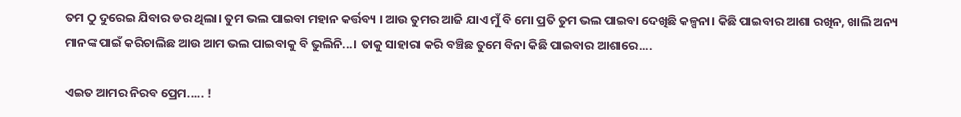ତମ ଠୁ ଦୁରେଇ ଯିବାର ଡର ଥିଲା। ତୁମ ଭଲ ପାଇବା ମହାନ କର୍ତ୍ତବ୍ୟ । ଆଉ ତୁମର ଆଜି ଯାଏ ମୁଁ ବି ମୋ ପ୍ରତି ତୁମ ଭଲ ପାଇବା ଦେଖିଛି କଳ୍ପନା। କିଛି ପାଇବାର ଆଶା ରଖିନ, ଖାଲି ଅନ୍ୟ ମାନଙ୍କ ପାଇଁ କରିଚାଲିଛ ଆଉ ଆମ ଭଲ ପାଇବାକୁ ବି ଭୁଲିନି...। ତାକୁ ସାହାରା କରି ବଞ୍ଚିଛ ତୁମେ ବିନା କିଛି ପାଇବାର ଆଶାରେ....

ଏଇତ ଆମର ନିରବ ପ୍ରେମ..... !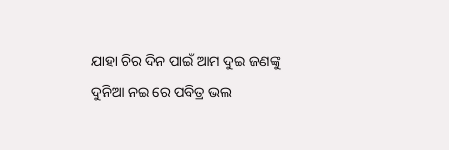ଯାହା ଚିର ଦିନ ପାଇଁ ଆମ ଦୁଇ ଜଣଙ୍କୁ ଦୁନିଆ ନଇ ରେ ପବିତ୍ର ଭଲ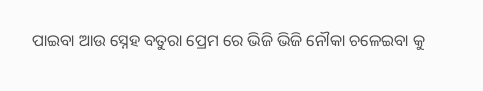ପାଇବା ଆଉ ସ୍ନେହ ବତୁରା ପ୍ରେମ ରେ ଭିଜି ଭିଜି ନୌକା ଚଳେଇବା କୁ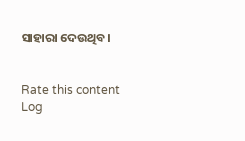ସାହାରା ଦେଉଥିବ।


Rate this content
Log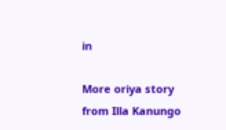in

More oriya story from Illa Kanungo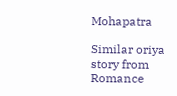Mohapatra

Similar oriya story from Romance